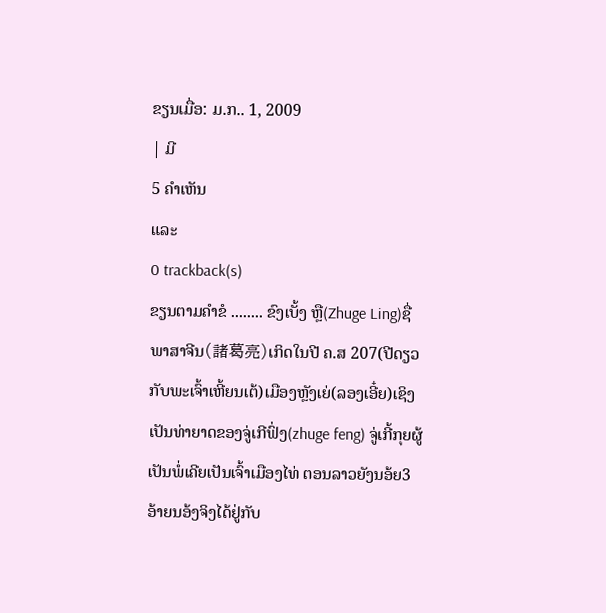ຂຽນເມື່ອ: ມ.ກ.. 1, 2009
| ມີ
5 ຄຳເຫັນ
ແລະ
0 trackback(s)
ຂຽນຕາມຄຳຂໍ ........ ຂົງເບັ້ງ ຫຼື(Zhuge Ling)ຊື່ພາສາຈີນ(諸葛亮)ເກິດໃນປີ ຄ.ສ 207(ປີດຽວກັບພະເຈົ້າເຫີ້ຍນເຕ້)ເມືອງຫຼັງເຍ່(ລອງເອີ໋ຍ)ເຊິງເປັນທ່າຍາດຂອງຈູ່ເກີຟົ່ງ(zhuge feng) ຈູ່ເກີ້ກຸຍຜູ້ເປັນພໍ່ເຄີຍເປັນເຈົ້າເມືອງໄທ່ ຕອນລາວຍັງນອ້ຍ3ອ້າຍນອ້ງຈິງໄດ້ຢູ່ກັບ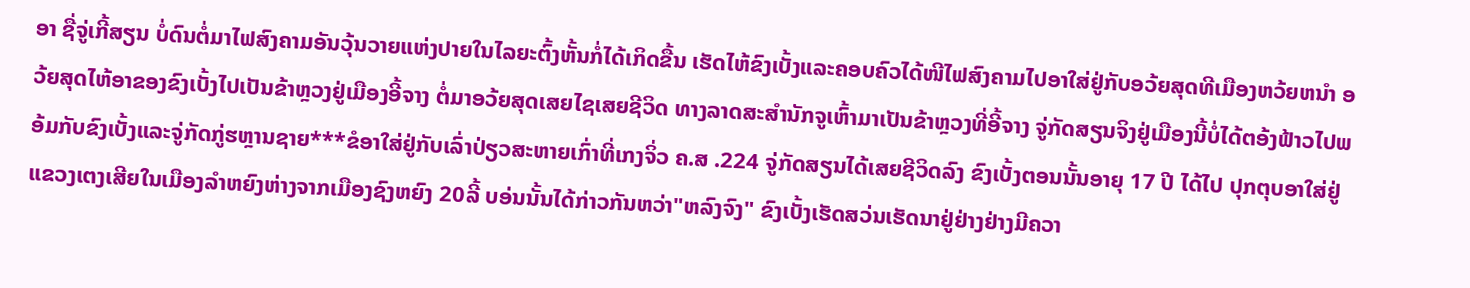ອາ ຊື່ຈູ່ເກີ້ສຽນ ບໍ່ດົນຕໍ່ມາໄຟສົງຄາມອັນວຸ້ນວາຍແຫ່ງປາຍໃນໄລຍະຕົ້ງຫັ້ນກໍ່ໄດ້ເກິດຂື້ນ ເຮັດໄຫ້ຂົງເບັ້ງແລະຄອບຄົວໄດ້ໜີໄຟສົງຄາມໄປອາໃສ່ຢູ່ກັບອວ້ຍສຸດທີເມືອງຫວ້ຍຫນຳ ອວ້ຍສຸດໄຫ້ອາຂອງຂົງເບັ້ງໄປເປັນຂ້າຫຼວງຢູ່ເມືອງອີ້ຈາງ ຕໍ່ມາອວ້ຍສຸດເສຍໄຊເສຍຊີວິດ ທາງລາດສະສຳນັກຈູເຫົ້າມາເປັນຂ້າຫຼວງທີ່ອີ້ຈາງ ຈູ່ກັດສຽນຈິງຢູ່ເມືອງນີ້ບໍ່ໄດ້ຕອ້ງຟ້າວໄປພອ້ມກັບຂົງເບັ້ງແລະຈູ່ກັດກູ່ຮຫຼານຊາຍ***ຂໍອາໃສ່ຢູ່ກັບເລົ່າປ່ຽວສະຫາຍເກົ່າທີ່ເກງຈິ່ວ ຄ.ສ .224 ຈູ່ກັດສຽນໄດ້ເສຍຊີວິດລົງ ຂົງເບັ້ງຕອນນັ້ນອາຍຸ 17 ປີ ໄດ້ໄປ ປຸກຕຸບອາໃສ່ຢູ່ແຂວງເຕງເສີຍໃນເມືອງລຳຫຍົງຫ່າງຈາກເມືອງຊົງຫຍົງ 20ລີ້ ບອ່ນນັ້ນໄດ້ກ່າວກັນຫວ່າ"ຫລົງຈົງ" ຂົງເບັ້ງເຮັດສວ່ນເຮັດນາຢູ່ຢ່າງຢ່າງມີຄວາ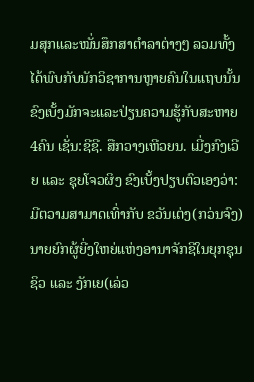ມສຸກແລະໝັ່ນສຶກສາຕຳລາຕ່າງໆ ລວມທັ້ງໄດ້ພົບກັບນັກວິຊາການຫຼາຍຄົນໃນແຖບນັ້ນ ຂົງເບັ້ງມັກຈະແລະປ່ຽນຄວາມຮູ້ກັບສະຫາຍ4ຄົນ ເຊັ່ນ:ຊີຊີ. ສືກວາງເຫີວຍນ. ເມີ່ງກົງເວີຍ ແລະ ຊຸຍໂຈວຜິງ ຂົງເບັ້ງປຽບຕົວເອງວ່າ: ມີຕວາມສາມາດເທົ່າກັບ ຂວັນເຕ່ງ(ກວ່ນຈົງ) ນາຍຍົກຜູ້ຍີ່ງໃຫຍ່ແຫ່ງອານາຈັກຊີໃນຍຸກຊຸນຊິວ ແລະ ງັກເຍ(ເລ່ວ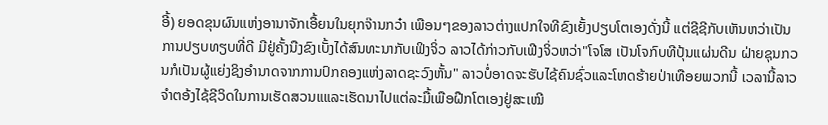ອີ້) ຍອດຂຸນຜົນແຫ່ງອານາຈັກເອື້ຍນໃນຍຸກຈ໊ານກວ໋າ ເພືອນໆຂອງລາວຕ່າງແປກໃຈທີຂົງເຍັ້ງປຽບໂຕເອງດັ່ງນີ້ ແຕ່ຊີຊີກັບເຫັນຫວ່າເປັນການປຽບທຽບທີ່ດີ ມີຢູ່ຄັ້ງນືງຂົງເບັ້ງໄດ້ສົນທະນາກັບເຟິງຈິ່ວ ລາວໄດ້ກ່າວກັບເຟີງຈິ່ວຫວ່າ"ໂຈໂສ ເປັນໂຈກົບທີປຸ້ນແຜ່ນດີນ ຝ່າຍຊຸນກວນກໍເປັນຜູ້ແຍ່ງຊິງອຳນາດຈາກການປົກຄອງແຫ່ງລາດຊະວົງຫັ້ນ" ລາວບໍ່ອາດຈະຮັບໄຊ້ຄົນຊົ່ວແລະໂຫດຮ້າຍປ່າເທືອຍພວກນີ້ ເວລານີ້ລາວຈຳຕອ້ງໄຊ້ຊີວິດໃນການເຮັດສວນແແລະເຮັດນາໄປແຕ່ລະມື້ເພືອຝືກໂຕເອງຢູ່ສະເໝີ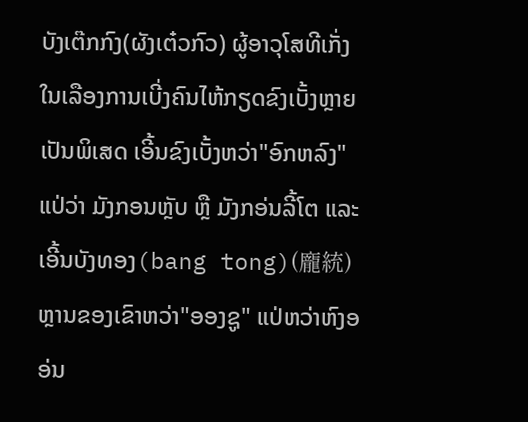ບັງເຕ໊ກກົງ(ຜັງເຕ໋ວກົວ) ຜູ້ອາວຸໂສທີເກັ່ງໃນເລືອງການເບີ່ງຄົນໄຫ້ກຽດຂົງເບັ້ງຫຼາຍເປັນພິເສດ ເອີ້ນຂົງເບັ້ງຫວ່າ"ອົກຫລົງ" ແປ່ວ່າ ມັງກອນຫຼັບ ຫຼື ມັງກອ່ນລີ້ໂຕ ແລະເອີ້ນບັງທອງ(bang tong)(龐統) ຫຼານຂອງເຂົາຫວ່າ"ອອງຊູ" ແປ່ຫວ່າຫົງອອ່ນ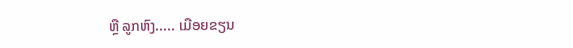ຫຼື ລູກຫົງ..... ເມືອຍຂຽນ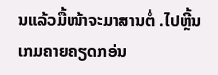ນແລ້ວມື້ໜ້າຈະມາສານຕໍ່ .ໄປຫຼີ້ນເກມຄາຍຄຽດກອ່ນ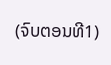(ຈົບຕອນທີ1)